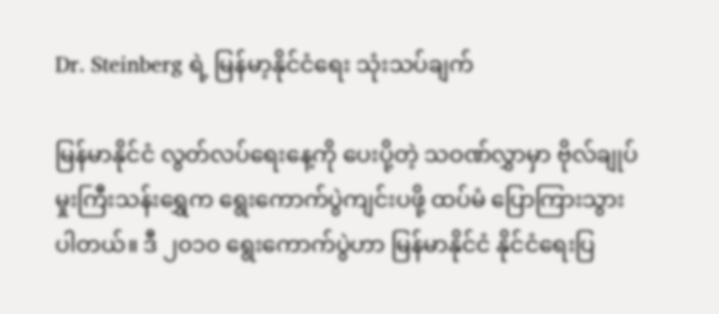Dr. Steinberg ရဲ့ မြန်မာ့နိုင်ငံရေး သုံးသပ်ချက်

မြန်မာနိုင်ငံ လွတ်လပ်ရေးနေ့ကို ပေးပို့တဲ့ သဝဏ်လွှာမှာ ဗိုလ်ချုပ်မှုးကြီးသန်းရွှေက ရွေးကောက်ပွဲကျင်းပဖို့ ထပ်မံ ပြောကြားသွားပါတယ်။ ဒီ ၂၀၁၀ ရွေးကောက်ပွဲဟာ မြန်မာနိုင်ငံ နိုင်ငံရေးပြ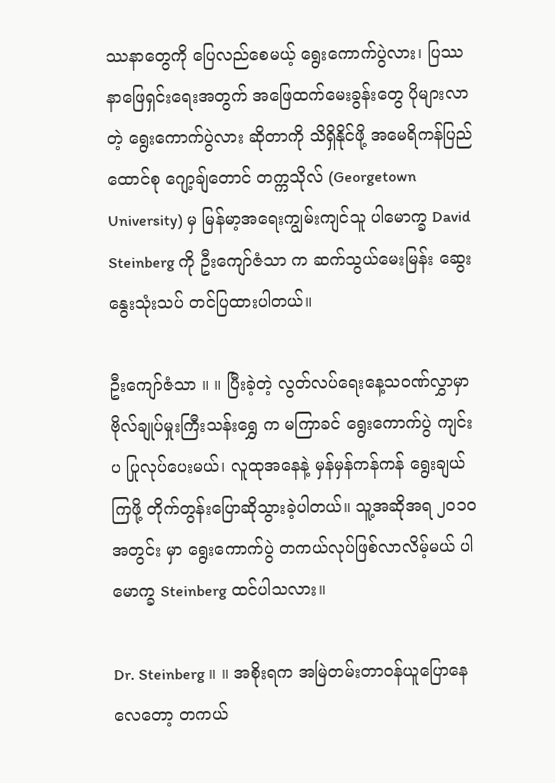ဿနာတွေကို ပြေလည်စေမယ့် ရွေးကောက်ပွဲလား၊ ပြဿနာဖြေရှင်းရေးအတွက် အဖြေထက်မေးခွန်းတွေ ပိုများလာတဲ့ ရွေးကောက်ပွဲလား ဆိုတာကို သိရှိနိုင်ဖို့ အမေရိကန်ပြည်ထောင်စု ဂျော့ချ်တောင် တက္ကသိုလ် (Georgetown University) မှ မြန်မာ့အရေးကျွမ်းကျင်သူ ပါမောက္ခ David Steinberg ကို ဦးကျော်ဇံသာ က ဆက်သွယ်မေးမြန်း ဆွေးနွေးသုံးသပ် တင်ပြထားပါတယ်။

ဦးကျော်ဇံသာ ။ ။ ပြီးခဲ့တဲ့ လွတ်လပ်ရေးနေ့သဝဏ်လွှာမှာ ဗိုလ်ချုပ်မှုးကြီးသန်းရွှေ က မကြာခင် ရွေးကောက်ပွဲ ကျင်းပ ပြုလုပ်ပေးမယ်၊ လူထုအနေနဲ့ မှန်မှန်ကန်ကန် ရွေးချယ်ကြဖို့ တိုက်တွန်းပြောဆိုသွားခဲ့ပါတယ်။ သူ့အဆိုအရ ၂၀၁၀ အတွင်း မှာ ရွေးကောက်ပွဲ တကယ်လုပ်ဖြစ်လာလိမ့်မယ် ပါမောက္ခ Steinberg ထင်ပါသလား။

Dr. Steinberg ။ ။ အစိုးရက အမြဲတမ်းတာဝန်ယူပြောနေလေတော့ တကယ်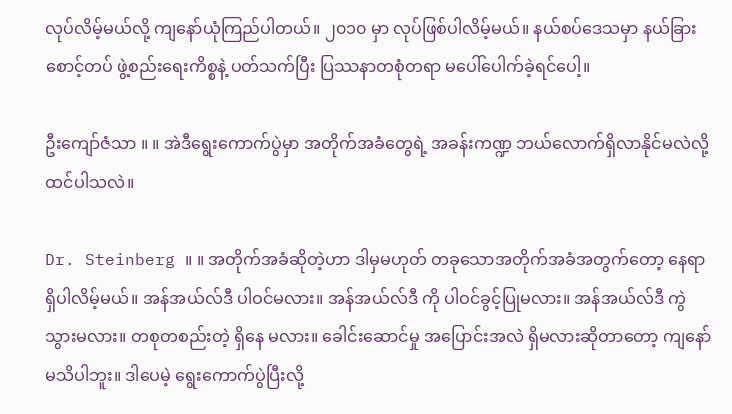လုပ်လိမ့်မယ်လို့ ကျနော်ယုံကြည်ပါတယ်။ ၂၀၁၀ မှာ လုပ်ဖြစ်ပါလိမ့်မယ်။ နယ်စပ်ဒေသမှာ နယ်ခြားစောင့်တပ် ဖွဲ့စည်းရေးကိစ္စနဲ့ ပတ်သက်ပြီး ပြဿနာတစုံတရာ မပေါ်ပေါက်ခဲ့ရင်ပေါ့။

ဦးကျော်ဇံသာ ။ ။ အဲဒီရွေးကောက်ပွဲမှာ အတိုက်အခံတွေရဲ့ အခန်းကဏ္ဍ ဘယ်လောက်ရှိလာနိုင်မလဲလို့ ထင်ပါသလဲ။

Dr. Steinberg ။ ။ အတိုက်အခံဆိုတဲ့ဟာ ဒါမှမဟုတ် တခုသောအတိုက်အခံအတွက်တော့ နေရာရှိပါလိမ့်မယ်။ အန်အယ်လ်ဒီ ပါဝင်မလား။ အန်အယ်လ်ဒီ ကို ပါဝင်ခွင့်ပြုမလား။ အန်အယ်လ်ဒီ ကွဲသွားမလား။ တစုတစည်းတဲ့ ရှိနေ မလား။ ခေါင်းဆောင်မှု အပြောင်းအလဲ ရှိမလားဆိုတာတော့ ကျနော်မသိပါဘူး။ ဒါပေမဲ့ ရွေးကောက်ပွဲပြီးလို့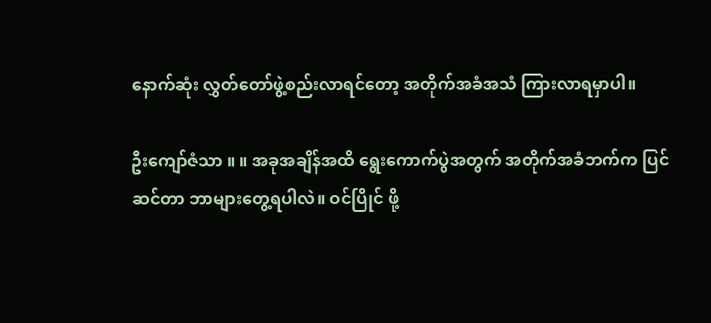နောက်ဆုံး လွှတ်တော်ဖွဲ့စည်းလာရင်တော့ အတိုက်အခံအသံ ကြားလာရမှာပါ။

ဦးကျော်ဇံသာ ။ ။ အခုအချိန်အထိ ရွေးကောက်ပွဲအတွက် အတိုက်အခံဘက်က ပြင်ဆင်တာ ဘာများတွေ့ရပါလဲ။ ဝင်ပြိုင် ဖို့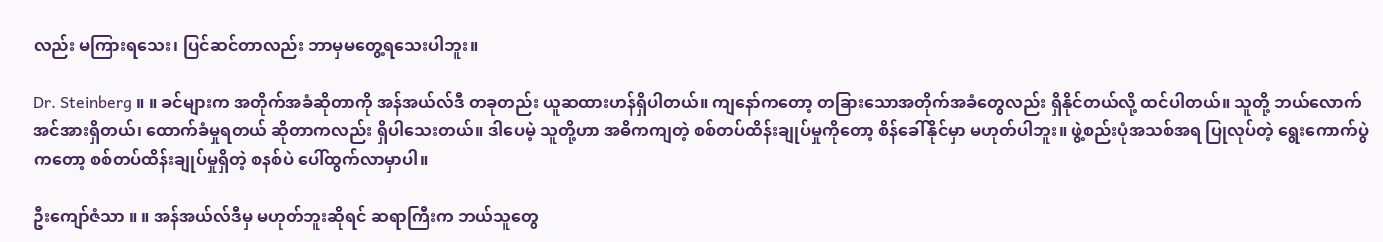လည်း မကြားရသေး၊ ပြင်ဆင်တာလည်း ဘာမှမတွေ့ရသေးပါဘူး။

Dr. Steinberg ။ ။ ခင်များက အတိုက်အခံဆိုတာကို အန်အယ်လ်ဒီ တခုတည်း ယူဆထားဟန်ရှိပါတယ်။ ကျနော်ကတော့ တခြားသောအတိုက်အခံတွေလည်း ရှိနိုင်တယ်လို့ ထင်ပါတယ်။ သူတို့ ဘယ်လောက်အင်အားရှိတယ်၊ ထောက်ခံမှုရတယ် ဆိုတာကလည်း ရှိပါသေးတယ်။ ဒါပေမဲ့ သူတို့ဟာ အဓိကကျတဲ့ စစ်တပ်ထိန်းချုပ်မှုကိုတော့ စိန်ခေါ်နိုင်မှာ မဟုတ်ပါဘူး။ ဖွဲ့စည်းပုံအသစ်အရ ပြုလုပ်တဲ့ ရွေးကောက်ပွဲကတော့ စစ်တပ်ထိန်းချုပ်မှုရှိတဲ့ စနစ်ပဲ ပေါ်ထွက်လာမှာပါ။

ဦးကျော်ဇံသာ ။ ။ အန်အယ်လ်ဒီမှ မဟုတ်ဘူးဆိုရင် ဆရာကြီးက ဘယ်သူတွေ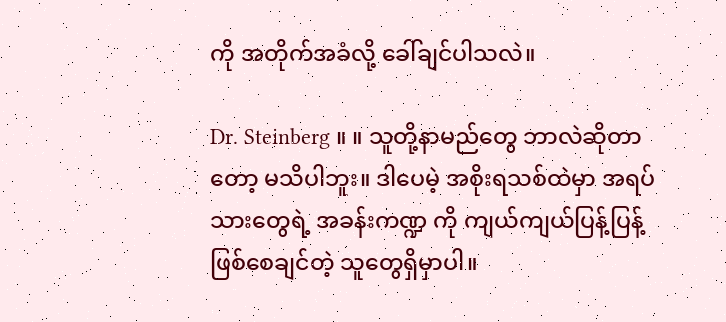ကို အတိုက်အခံလို့ ခေါ်ချင်ပါသလဲ။

Dr. Steinberg ။ ။ သူတို့နာမည်တွေ ဘာလဲဆိုတာတော့ မသိပါဘူး။ ဒါပေမဲ့ အစိုးရသစ်ထဲမှာ အရပ်သားတွေရဲ့ အခန်းကဏ္ဍ ကို ကျယ်ကျယ်ပြန့်ပြန့် ဖြစ်စေချင်တဲ့ သူတွေရှိမှာပါ။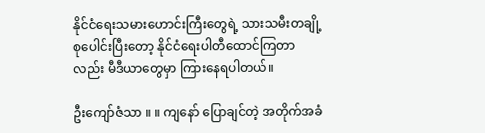နိုင်ငံရေးသမားဟောင်းကြီးတွေရဲ့ သားသမီးတချို့ စုပေါင်းပြီးတော့ နိုင်ငံရေးပါတီထောင်ကြတာလည်း မီဒီယာတွေမှာ ကြားနေရပါတယ်။

ဦးကျော်ဇံသာ ။ ။ ကျနော် ပြောချင်တဲ့ အတိုက်အခံ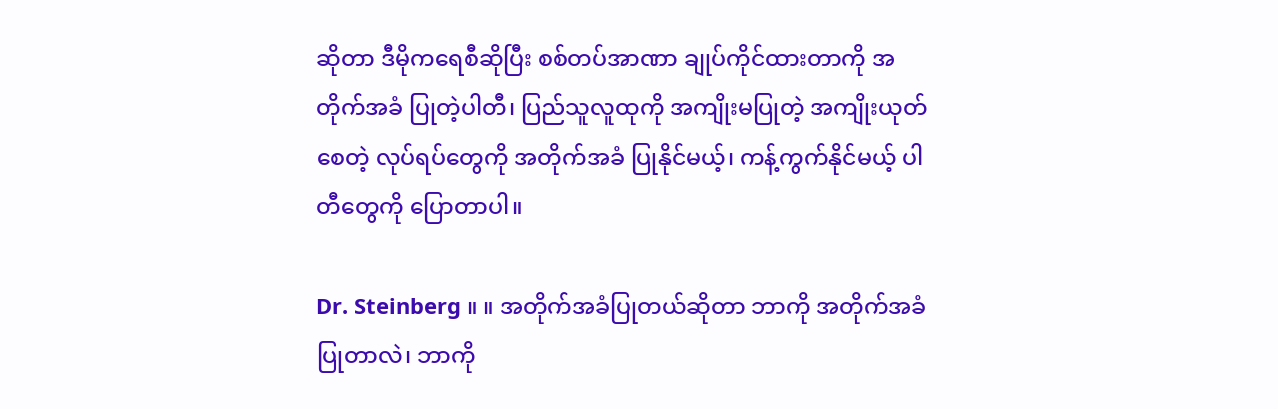ဆိုတာ ဒီမိုကရေစီဆိုပြီး စစ်တပ်အာဏာ ချုပ်ကိုင်ထားတာကို အတိုက်အခံ ပြုတဲ့ပါတီ၊ ပြည်သူလူထုကို အကျိုးမပြုတဲ့ အကျိုးယုတ်စေတဲ့ လုပ်ရပ်တွေကို အတိုက်အခံ ပြုနိုင်မယ့်၊ ကန့်ကွက်နိုင်မယ့် ပါတီတွေကို ပြောတာပါ။

Dr. Steinberg ။ ။ အတိုက်အခံပြုတယ်ဆိုတာ ဘာကို အတိုက်အခံပြုတာလဲ၊ ဘာကို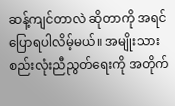ဆန့်ကျင်တာလဲ ဆိုတာကို အရင် ပြောရပါလိမ့်မယ်။ အမျိုးသားစည်းလုံးညီညွတ်ရေးကို အတိုက်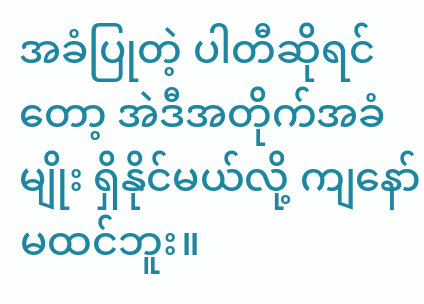အခံပြုတဲ့ ပါတီဆိုရင်တော့ အဲဒီအတိုက်အခံမျိုး ရှိနိုင်မယ်လို့ ကျနော် မထင်ဘူး။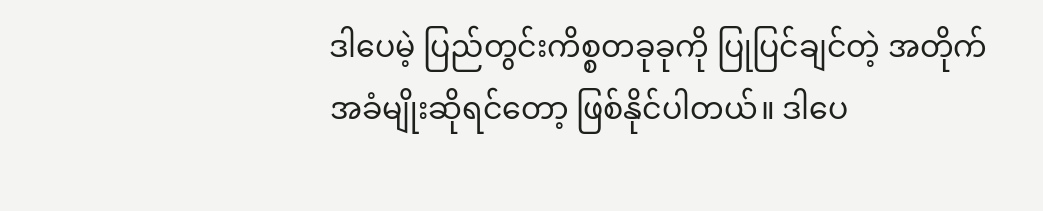ဒါပေမဲ့ ပြည်တွင်းကိစ္စတခုခုကို ပြုပြင်ချင်တဲ့ အတိုက်အခံမျိုးဆိုရင်တော့ ဖြစ်နိုင်ပါတယ်။ ဒါပေ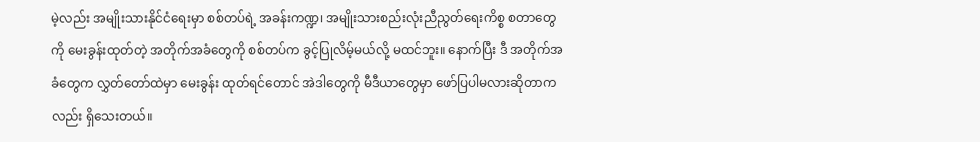မဲ့လည်း အမျိုးသားနိုင်ငံရေးမှာ စစ်တပ်ရဲ့ အခန်းကဏ္ဍ၊ အမျိုးသားစည်းလုံးညီညွတ်ရေးကိစ္စ စတာတွေကို မေးခွန်းထုတ်တဲ့ အတိုက်အခံတွေကို စစ်တပ်က ခွင့်ပြုလိမ့်မယ်လို့ မထင်ဘူး။ နောက်ပြီး ဒီ အတိုက်အခံတွေက လွှတ်တော်ထဲမှာ မေးခွန်း ထုတ်ရင်တောင် အဲဒါတွေကို မီဒီယာတွေမှာ ဖော်ပြပါမလားဆိုတာကလည်း ရှိသေးတယ်။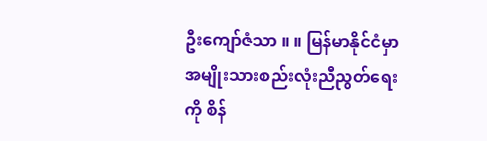ဦးကျော်ဇံသာ ။ ။ မြန်မာနိုင်ငံမှာ အမျိုးသားစည်းလုံးညီညွတ်ရေးကို စိန်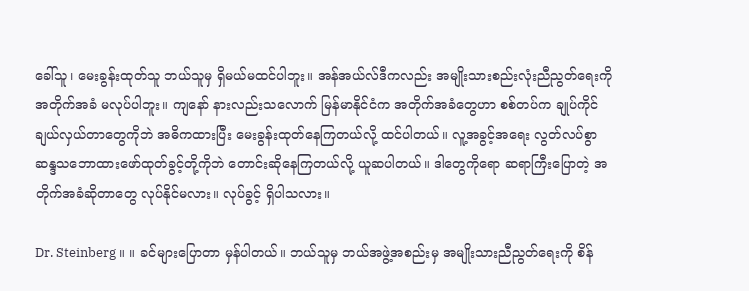ခေါ်သူ၊ မေးခွန်းထုတ်သူ ဘယ်သူမှ ရှိမယ်မထင်ပါဘူး။ အန်အယ်လ်ဒီကလည်း အမျိုးသားစည်းလုံးညီညွတ်ရေးကို အတိုက်အခံ မလုပ်ပါဘူး။ ကျနော် နားလည်းသလောက် မြန်မာနိုင်ငံက အတိုက်အခံတွေဟာ စစ်တပ်က ချုပ်ကိုင်ချယ်လှယ်တာတွေကိုဘဲ အဓိကထားပြီး မေးခွန်းထုတ်နေကြတယ်လို့ ထင်ပါတယ်။ လူ့အခွင့်အရေး လွတ်လပ်စွာ ဆန္ဒသဘောထားဖော်ထုတ်ခွင့်တို့ကိုဘဲ တောင်းဆိုနေကြတယ်လို့ ယူဆပါတယ်။ ဒါတွေကိုရော ဆရာကြီးပြောတဲ့ အတိုက်အခံဆိုတာတွေ လုပ်နိုင်မလား။ လုပ်ခွင့် ရှိပါသလား။

Dr. Steinberg ။ ။ ခင်များပြောတာ မှန်ပါတယ်။ ဘယ်သူမှ ဘယ်အဖွဲ့အစည်းမှ အမျိုးသားညီညွတ်ရေးကို စိန်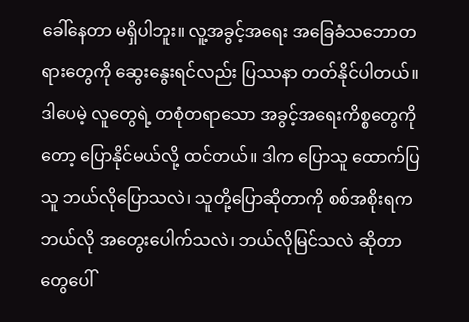ခေါ်နေတာ မရှိပါဘူး။ လူ့အခွင့်အရေး အခြေခံသဘောတရားတွေကို ဆွေးနွေးရင်လည်း ပြဿနာ တတ်နိုင်ပါတယ်။ ဒါပေမဲ့ လူတွေရဲ့ တစုံတရာသော အခွင့်အရေးကိစ္စတွေကိုတော့ ပြောနိုင်မယ်လို့ ထင်တယ်။ ဒါက ပြောသူ ထောက်ပြသူ ဘယ်လိုပြောသလဲ၊ သူတို့ပြောဆိုတာကို စစ်အစိုးရက ဘယ်လို အတွေးပေါက်သလဲ၊ ဘယ်လိုမြင်သလဲ ဆိုတာတွေပေါ်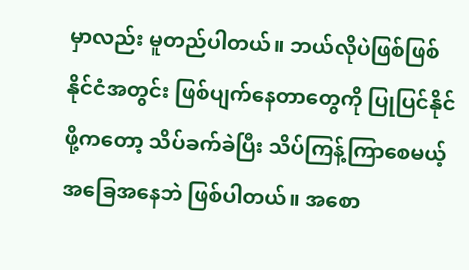မှာလည်း မူတည်ပါတယ်။ ဘယ်လိုပဲဖြစ်ဖြစ် နိုင်ငံအတွင်း ဖြစ်ပျက်နေတာတွေကို ပြုပြင်နိုင်ဖို့ကတော့ သိပ်ခက်ခဲပြီး သိပ်ကြန့်ကြာစေမယ့် အခြေအနေဘဲ ဖြစ်ပါတယ်။ အစော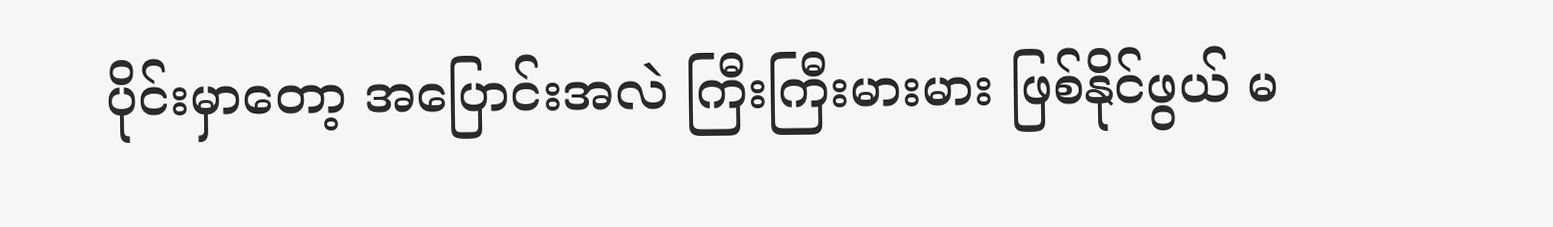ပိုင်းမှာတော့ အပြောင်းအလဲ ကြီးကြီးမားမား ဖြစ်နိုင်ဖွယ် မ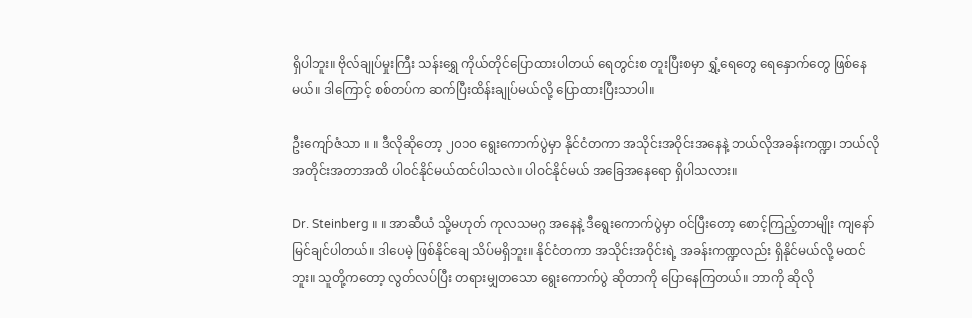ရှိပါဘူး။ ဗိုလ်ချုပ်မှုးကြီး သန်းရွှေ ကိုယ်တိုင်ပြောထားပါတယ် ရေတွင်းစ တူးပြီးစမှာ ရွှံ့ရေတွေ ရေနှောက်တွေ ဖြစ်နေမယ်။ ဒါကြောင့် စစ်တပ်က ဆက်ပြီးထိန်းချုပ်မယ်လို့ ပြောထားပြီးသာပါ။

ဦးကျော်ဇံသာ ။ ။ ဒီလိုဆိုတော့ ၂၀၁၀ ရွေးကောက်ပွဲမှာ နိုင်ငံတကာ အသိုင်းအဝိုင်းအနေနဲ့ ဘယ်လိုအခန်းကဏ္ဍ၊ ဘယ်လိုအတိုင်းအတာအထိ ပါဝင်နိုင်မယ်ထင်ပါသလဲ။ ပါဝင်နိုင်မယ် အခြေအနေရော ရှိပါသလား။

Dr. Steinberg ။ ။ အာဆီယံ သို့မဟုတ် ကုလသမဂ္ဂ အနေနဲ့ ဒီရွေးကောက်ပွဲမှာ ဝင်ပြီးတော့ စောင့်ကြည့်တာမျိုး ကျနော်မြင်ချင်ပါတယ်။ ဒါပေမဲ့ ဖြစ်နိုင်ချေ သိပ်မရှိဘူး။ နိုင်ငံတကာ အသိုင်းအဝိုင်းရဲ့ အခန်းကဏ္ဍလည်း ရှိနိုင်မယ်လို့ မထင်ဘူး။ သူတို့ကတော့ လွတ်လပ်ပြီး တရားမျှတသော ရွေးကောက်ပွဲ ဆိုတာကို ပြောနေကြတယ်။ ဘာကို ဆိုလို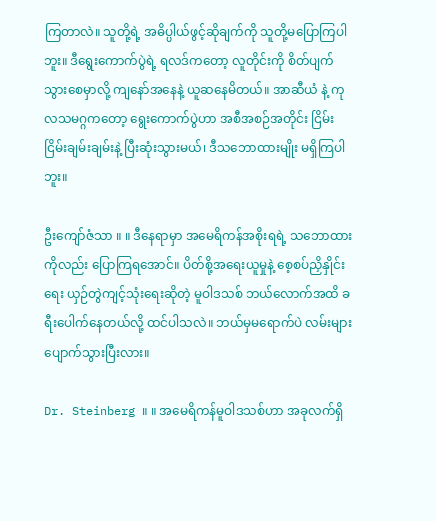ကြတာလဲ။ သူတို့ရဲ့ အဓိပ္ပါယ်ဖွင့်ဆိုချက်ကို သူတို့မပြောကြပါဘူး။ ဒီရွေးကောက်ပွဲရဲ့ ရလဒ်ကတော့ လူတိုင်းကို စိတ်ပျက်သွားစေမှာလို့ ကျနော်အနေနဲ့ ယူဆနေမိတယ်။ အာဆီယံ နဲ့ ကုလသမဂ္ဂကတော့ ရွေးကောက်ပွဲဟာ အစီအစဉ်အတိုင်း ငြိမ်းငြိမ်းချမ်းချမ်းနဲ့ ပြီးဆုံးသွားမယ်၊ ဒီသဘောထားမျိုး မရှိကြပါဘူး။

ဦးကျော်ဇံသာ ။ ။ ဒီနေရာမှာ အမေရိကန်အစိုးရရဲ့ သဘောထားကိုလည်း ပြောကြရအောင်။ ပိတ်စို့အရေးယူမှုနဲ့ စေ့စပ်ညှိနှိုင်းရေး ယှဉ်တွဲကျင့်သုံးရေးဆိုတဲ့ မူဝါဒသစ် ဘယ်လောက်အထိ ခရီးပေါက်နေတယ်လို့ ထင်ပါသလဲ။ ဘယ်မှမရောက်ပဲ လမ်းများပျောက်သွားပြီးလား။

Dr. Steinberg ။ ။ အမေရိကန်မူဝါဒသစ်ဟာ အခုလက်ရှိ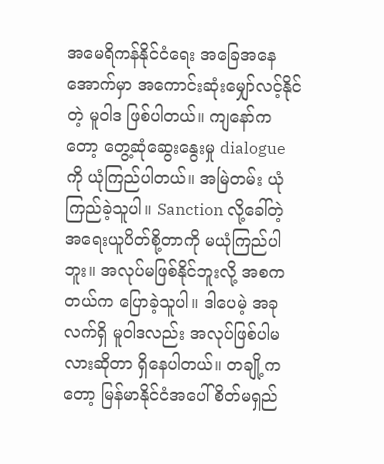အမေရိကန်နိုင်ငံရေး အခြေအနေအောက်မှာ အကောင်းဆုံးမျှော်လင့်နိုင်တဲ့ မူဝါဒ ဖြစ်ပါတယ်။ ကျနော်ကတော့ တွေ့ဆုံဆွေးနွေးမှု dialogue ကို ယုံကြည်ပါတယ်။ အမြဲတမ်း ယုံကြည်ခဲ့သူပါ။ Sanction လို့ခေါ်တဲ့ အရေးယူပိတ်စို့တာကို မယုံကြည်ပါဘူး။ အလုပ်မဖြစ်နိုင်ဘူးလို့ အစကတယ်က ပြောခဲ့သူပါ။ ဒါပေမဲ့ အခုလက်ရှိ မူဝါဒလည်း အလုပ်ဖြစ်ပါမလားဆိုတာ ရှိနေပါတယ်။ တချို့ကတော့ မြန်မာနိုင်ငံအပေါ် စိတ်မရှည်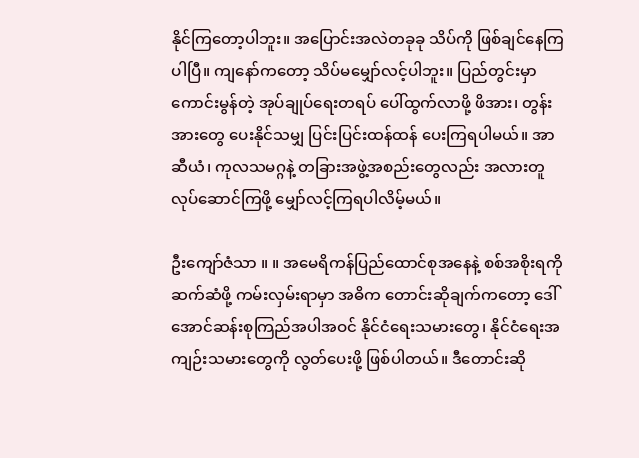နိုင်ကြတော့ပါဘူး။ အပြောင်းအလဲတခုခု သိပ်ကို ဖြစ်ချင်နေကြပါပြီ။ ကျနော်ကတော့ သိပ်မမျှော်လင့်ပါဘူး။ ပြည်တွင်းမှာ ကောင်းမွန်တဲ့ အုပ်ချုပ်ရေးတရပ် ပေါ်ထွက်လာဖို့ ဖိအား၊ တွန်းအားတွေ ပေးနိုင်သမျှ ပြင်းပြင်းထန်ထန် ပေးကြရပါမယ်။ အာဆီယံ၊ ကုလသမဂ္ဂနဲ့ တခြားအဖွဲ့အစည်းတွေလည်း အလားတူလုပ်ဆောင်ကြဖို့ မျှော်လင့်ကြရပါလိမ့်မယ်။

ဦးကျော်ဇံသာ ။ ။ အမေရိကန်ပြည်ထောင်စုအနေနဲ့ စစ်အစိုးရကို ဆက်ဆံဖို့ ကမ်းလှမ်းရာမှာ အဓိက တောင်းဆိုချက်ကတော့ ဒေါ်အောင်ဆန်းစုကြည်အပါအဝင် နိုင်ငံရေးသမားတွေ၊ နိုင်ငံရေးအကျဉ်းသမားတွေကို လွတ်ပေးဖို့ ဖြစ်ပါတယ်။ ဒီတောင်းဆို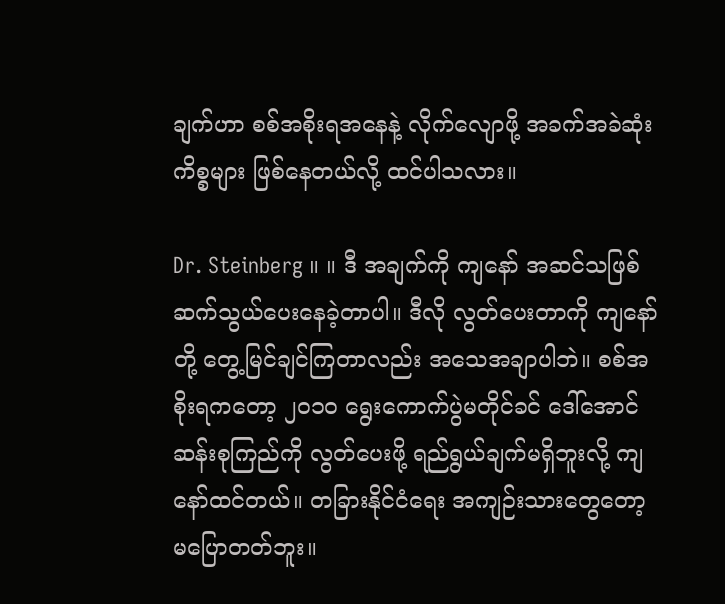ချက်ဟာ စစ်အစိုးရအနေနဲ့ လိုက်လျောဖို့ အခက်အခဲဆုံးကိစ္စများ ဖြစ်နေတယ်လို့ ထင်ပါသလား။

Dr. Steinberg ။ ။ ဒီ အချက်ကို ကျနော် အဆင်သဖြစ် ဆက်သွယ်ပေးနေခဲ့တာပါ။ ဒီလို လွတ်ပေးတာကို ကျနော်တို့ တွေ့မြင်ချင်ကြတာလည်း အသေအချာပါဘဲ။ စစ်အစိုးရကတော့ ၂၀၁၀ ရွေးကောက်ပွဲမတိုင်ခင် ဒေါ်အောင်ဆန်းစုကြည်ကို လွတ်ပေးဖို့ ရည်ရွယ်ချက်မရှိဘူးလို့ ကျနော်ထင်တယ်။ တခြားနိုင်ငံရေး အကျဉ်းသားတွေတော့ မပြောတတ်ဘူး။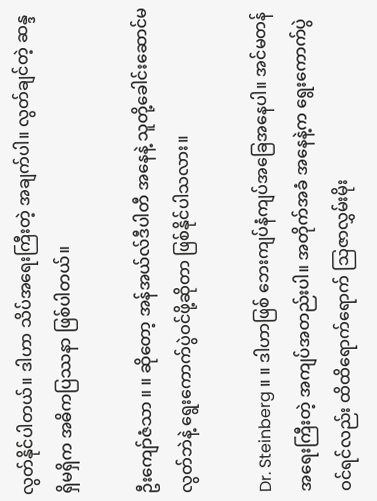လွတ်နိုင်ပါတယ်။ ဒါဟာ သိပ်အရေးကြီးတဲ့ အချက်ပါ။ လွတ်ချင်တဲ့ ဆန္ဒရှိမရှိက အဓိကပြဿနာ ဖြစ်ပါတယ်။

ဦးကျော်ဇံသာ ။ ။ ဆိုတော့ အန်အယ်လ်ဒီပါတီ အနေနဲ့ သူတို့ခေါင်းဆောင်မလွတ်ဘဲနဲ့ ရွေးကောက်ပွဲဝင်ဖို့ဆိုတာ ဖြစ်နိုင်ပါသလား။

Dr. Steinberg ။ ။ ဒါဟာဖြစ် ဘေးကျပ်နံကျပ်အခြေအနေပါ။ အင်မတန် အရေးကြီးတဲ့ အကျပ်အတည်းပါ။ အတိုက်အခံ အနေနဲ့က ရွေးကောက်ပွဲဝင်ရင်လည်း ထိထိရောက်ရောက် သြဇာလွှမ်းမိုး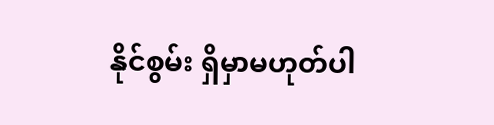နိုင်စွမ်း ရှိမှာမဟုတ်ပါ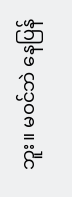ဘူး။ မဝင်ဘဲ နေပြန်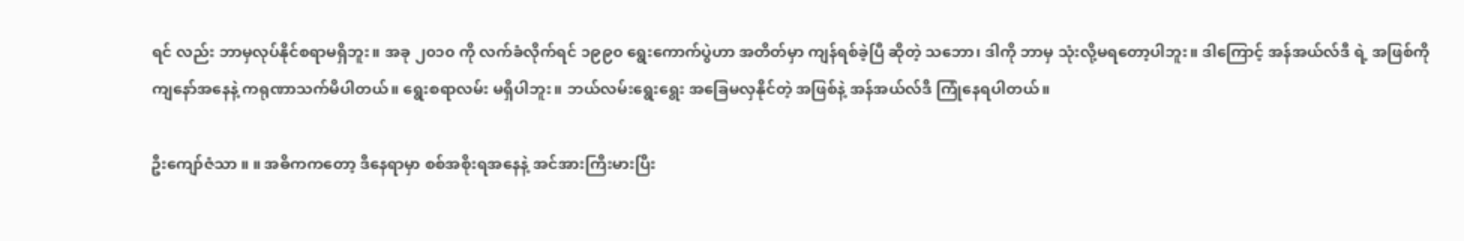ရင် လည်း ဘာမှလုပ်နိုင်စရာမရှိဘူး။ အခု ၂၀၁၀ ကို လက်ခံလိုက်ရင် ၁၉၉၀ ရွေးကောက်ပွဲဟာ အတိတ်မှာ ကျန်ရစ်ခဲ့ပြီ ဆိုတဲ့ သဘော၊ ဒါကို ဘာမှ သုံးလို့မရတော့ပါဘူး။ ဒါကြောင့် အန်အယ်လ်ဒီ ရဲ့ အဖြစ်ကို ကျနော်အနေနဲ့ ကရုဏာသက်မိပါတယ်။ ရွေးစရာလမ်း မရှိပါဘူး။ ဘယ်လမ်းရွေးရွေး အခြေမလှနိုင်တဲ့ အဖြစ်နဲ့ အန်အယ်လ်ဒီ ကြုံနေရပါတယ်။

ဦးကျော်ဇံသာ ။ ။ အဓိကကတော့ ဒီနေရာမှာ စစ်အစိုးရအနေနဲ့ အင်အားကြီးမားပြီး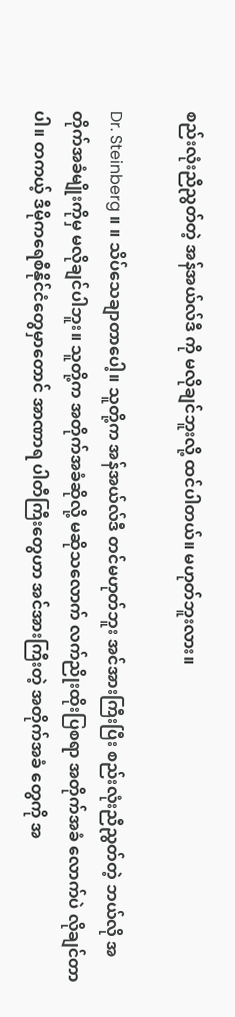စည်းလုံးညီညွတ်တဲ့ အန်အယ်လ်ဒီ ကို မလိုချင်ဘူးလို့ ထင်ပါတယ်။ မဟုတ်ဘူးလား။

Dr. Steinberg ။ ။ သိပ်သေချာတာပေါ့။ သူတို့က အန်အယ်လ်ဒီ တင်မဟုတ်ဘူး အင်အားကြီးပြီး စည်းလုံးညီညွတ်တဲ့ ဘယ်လို အတိုက်အခံမျိုးကိုမှ မလိုချင်ပါဘူး။ သူတို့က အတိုက်အခံဆိုလို့ မဆိုသလောက် လက်ညိုးထိုးပြစရာ အတိုက်အခံ လောက်ပဲ လိုချင်တာပါ။ တကယ့် ဒီမိုကရေစီနိုင်ငံတွေမှာတောင် အာဏာရ ပါတီကြီးတွေဟာ အင်အားကြီးတဲ့ အတိုက်အခံ တွေကို အ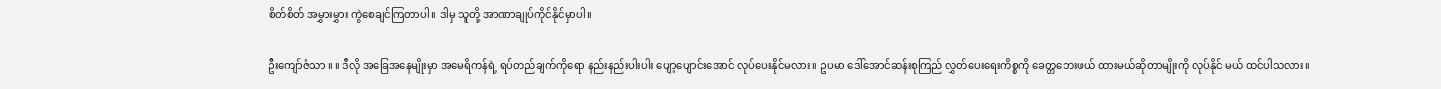စိတ်စိတ် အမွှားမွှား ကွဲစေချင်ကြတာပါ။ ဒါမှ သူတို့ အာဏာချုပ်ကိုင်နိုင်မှာပါ။

ဦးကျော်ဇံသာ ။ ။ ဒီလို အခြေအနေမျိုးမှာ အမေရိကန်ရဲ့ ရပ်တည်ချက်ကိုရော နည်းနည်းပါးပါး ပျော့ပျောင်းအောင် လုပ်ပေးနိုင်မလား။ ဥပမာ ဒေါ်အောင်ဆန်းစုကြည် လွှတ်ပေးရေးကိစ္စကို ခေတ္တဘေးဖယ် ထားမယ်ဆိုတာမျိုးကို လုပ်နိုင် မယ် ထင်ပါသလား။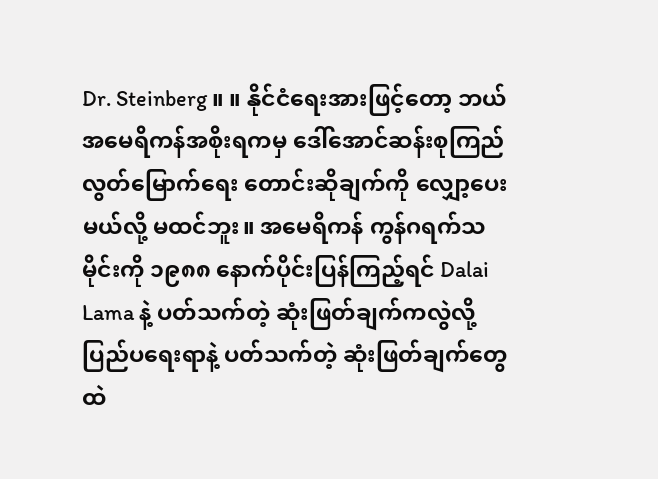Dr. Steinberg ။ ။ နိုင်ငံရေးအားဖြင့်တော့ ဘယ် အမေရိကန်အစိုးရကမှ ဒေါ်အောင်ဆန်းစုကြည် လွတ်မြောက်ရေး တောင်းဆိုချက်ကို လျှော့ပေးမယ်လို့ မထင်ဘူး။ အမေရိကန် ကွန်ဂရက်သမိုင်းကို ၁၉၈၈ နောက်ပိုင်းပြန်ကြည့်ရင် Dalai Lama နဲ့ ပတ်သက်တဲ့ ဆုံးဖြတ်ချက်ကလွဲလို့ ပြည်ပရေးရာနဲ့ ပတ်သက်တဲ့ ဆုံးဖြတ်ချက်တွေထဲ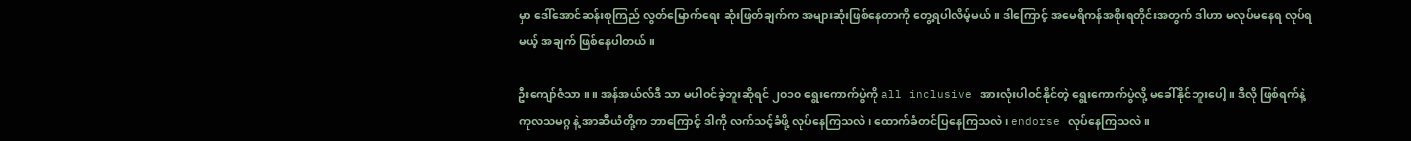မှာ ဒေါ်အောင်ဆန်းစုကြည် လွတ်မြောက်ရေး ဆုံးဖြတ်ချက်က အများဆုံးဖြစ်နေတာကို တွေ့ရပါလိမ့်မယ်။ ဒါကြောင့် အမေရိကန်အစိုးရတိုင်းအတွက် ဒါဟာ မလုပ်မနေရ လုပ်ရမယ့် အချက် ဖြစ်နေပါတယ်။

ဦးကျော်ဇံသာ ။ ။ အန်အယ်လ်ဒီ သာ မပါဝင်ခဲ့ဘူးဆိုရင် ၂၀၁၀ ရွေးကောက်ပွဲကို all inclusive အားလုံးပါဝင်နိုင်တဲ့ ရွေးကောက်ပွဲလို့ မခေါ်နိုင်ဘူးပေါ့။ ဒီလို ဖြစ်ရက်နဲ့ ကုလသမဂ္ဂ နဲ့ အာဆီယံတို့က ဘာကြောင့် ဒါကို လက်သင့်ခံဖို့ လုပ်နေကြသလဲ၊ ထောက်ခံတင်ပြနေကြသလဲ၊ endorse လုပ်နေကြသလဲ။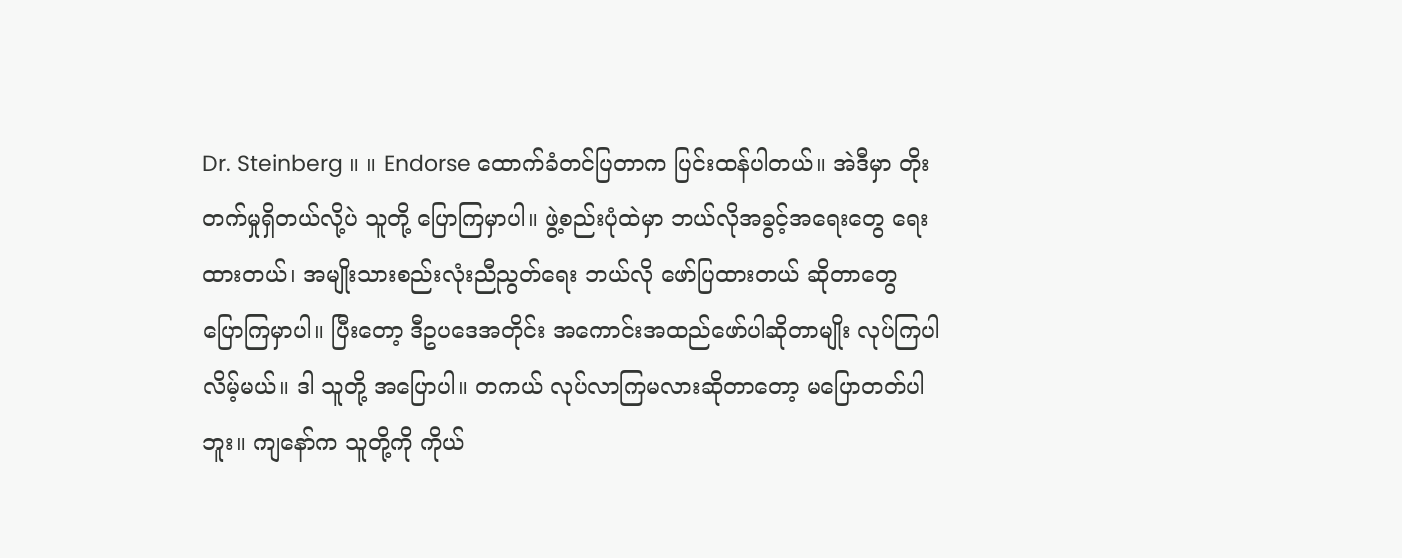Dr. Steinberg ။ ။ Endorse ထောက်ခံတင်ပြတာက ပြင်းထန်ပါတယ်။ အဲဒီမှာ တိုးတက်မှုရှိတယ်လို့ပဲ သူတို့ ပြောကြမှာပါ။ ဖွဲ့စည်းပုံထဲမှာ ဘယ်လိုအခွင့်အရေးတွေ ရေးထားတယ်၊ အမျိုးသားစည်းလုံးညီညွတ်ရေး ဘယ်လို ဖော်ပြထားတယ် ဆိုတာတွေ ပြောကြမှာပါ။ ပြီးတော့ ဒီဥပဒေအတိုင်း အကောင်းအထည်ဖော်ပါဆိုတာမျိုး လုပ်ကြပါလိမ့်မယ်။ ဒါ သူတို့ အပြောပါ။ တကယ် လုပ်လာကြမလားဆိုတာတော့ မပြောတတ်ပါဘူး။ ကျနော်က သူတို့ကို ကိုယ်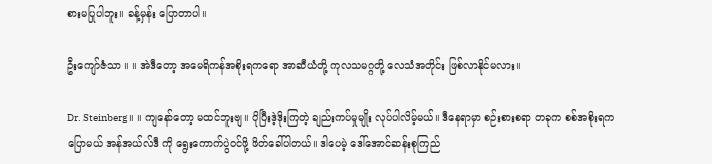စားမပြုပါဘူး။ ခန့်မှန်း ပြောတာပါ။

ဦးကျော်ဇံသာ ။ ။ အဲဒီတော့ အမေရိကန်အစိုးရကရော အာဆီယံတို့ ကုလသမဂ္ဂတို့ လေသံအတိုင်း ဖြစ်လာနိုင်မလား။

Dr. Steinberg ။ ။ ကျနော်တော့ မထင်ဘူးဗျ။ ပိုပြီးဒဲ့ဒိုးကြတဲ့ ချည်းကပ်မှုမျိုး လုပ်ပါလိမ့်မယ်။ ဒီနေရာမှာ စဉ်းစားစရာ တခုက စစ်အစိုးရကပြောမယ် အန်အယ်လ်ဒီ ကို ရွေးကောက်ပွဲဝင်ဖို့ ဖိတ်ခေါ်ပါတယ်။ ဒါပေမဲ့ ဒေါ်အောင်ဆန်းစုကြည်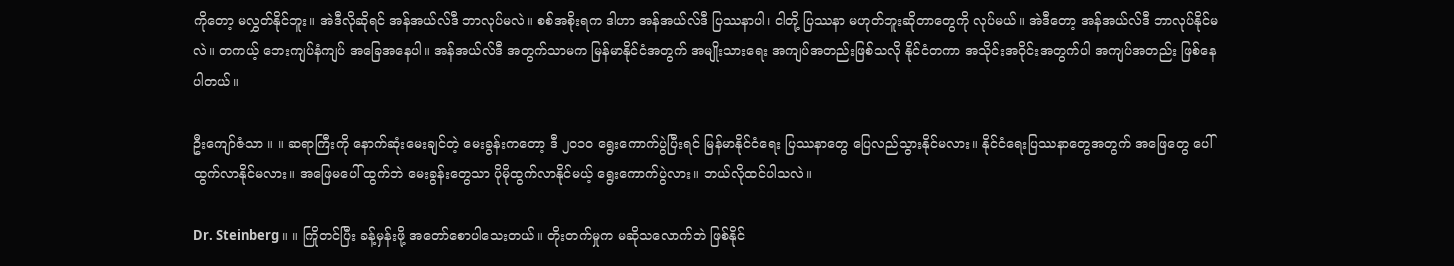ကိုတော့ မလွှတ်နိုင်ဘူး။ အဲဒီလိုဆိုရင် အန်အယ်လ်ဒီ ဘာလုပ်မလဲ။ စစ်အစိုးရက ဒါဟာ အန်အယ်လ်ဒီ ပြဿနာပါ၊ ငါတို့ ပြဿနာ မဟုတ်ဘူးဆိုတာတွေကို လုပ်မယ်။ အဲဒီတော့ အန်အယ်လ်ဒီ ဘာလုပ်နိုင်မလဲ။ တကယ့် ဘေးကျပ်နံကျပ် အခြေအနေပါ။ အန်အယ်လ်ဒီ အတွက်သာမက မြန်မာနိုင်ငံအတွက် အမျိုးသားရေး အကျပ်အတည်းဖြစ်သလို နိုင်ငံတကာ အသိုင်းအဝိုင်းအတွက်ပါ အကျပ်အတည်း ဖြစ်နေပါတယ်။

ဦးကျော်ဇံသာ ။ ။ ဆရာကြီးကို နောက်ဆုံးမေးချင်တဲ့ မေးခွန်းကတော့ ဒီ ၂၀၁၀ ရွေးကောက်ပွဲပြီးရင် မြန်မာနိုင်ငံရေး ပြဿနာတွေ ပြေလည်သွားနိုင်မလား။ နိုင်ငံရေးပြဿနာတွေအတွက် အဖြေတွေ ပေါ်ထွက်လာနိုင်မလား။ အဖြေမပေါ် ထွက်ဘဲ မေးခွန်းတွေသာ ပိုမိုထွက်လာနိုင်မယ့် ရွေးကောက်ပွဲလား။ ဘယ်လိုထင်ပါသလဲ။

Dr. Steinberg ။ ။ ကြိုတင်ပြီး ခန့်မှန်းဖို့ အတော်စောပါသေးတယ်။ တိုးတက်မှုက မဆိုသလောက်ဘဲ ဖြစ်နိုင်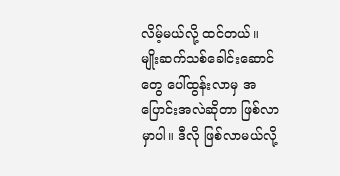လိမ့်မယ်လို့ ထင်တယ်။ မျိုးဆက်သစ်ခေါင်းဆောင်တွေ ပေါ်ထွန်းလာမှ အပြောင်းအလဲဆိုတာ ဖြစ်လာမှာပါ။ ဒီလို ဖြစ်လာမယ်လို့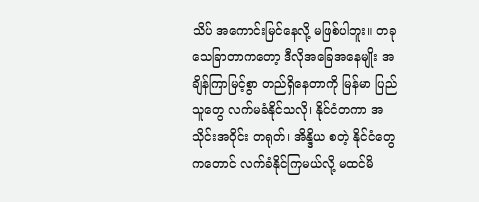သိပ် အကောင်းမြင်နေလို့ မဖြစ်ပါဘူး။ တခုသေခြာတာကတော့ ဒီလိုအခြေအနေမျိုး အချိန်ကြာမြင့်စွာ တည်ရှိနေတာကို မြန်မာ ပြည်သူတွေ လက်မခံနိုင်သလို၊ နိုင်ငံတကာ အသိုင်းအဝိုင်း တရုတ်၊ အိန္ဒိယ စတဲ့ နိုင်ငံတွေကတောင် လက်ခံနိုင်ကြမယ်လို့ မထင်မိ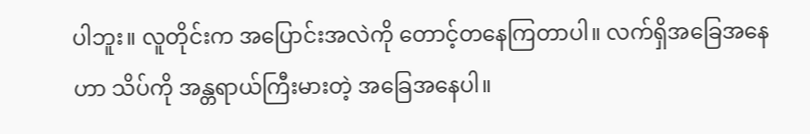ပါဘူး။ လူတိုင်းက အပြောင်းအလဲကို တောင့်တနေကြတာပါ။ လက်ရှိအခြေအနေဟာ သိပ်ကို အန္တရာယ်ကြီးမားတဲ့ အခြေအနေပါ။